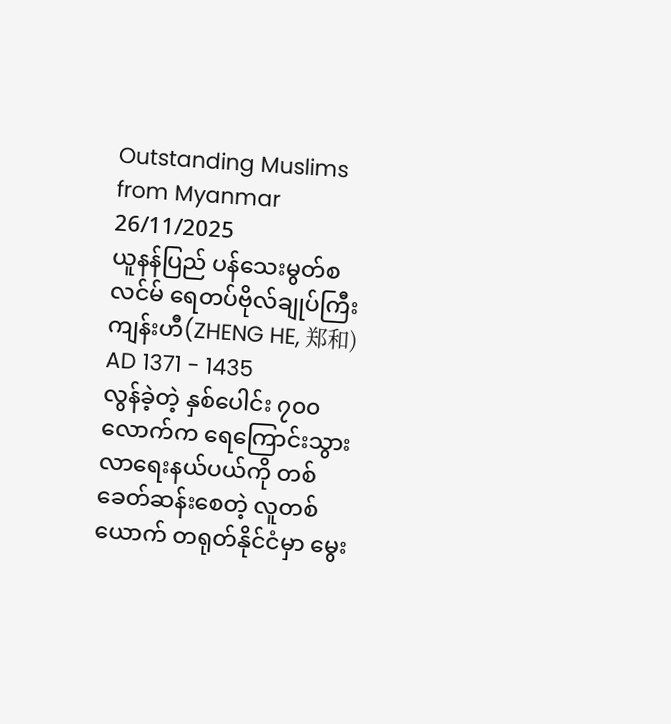Outstanding Muslims from Myanmar
26/11/2025
ယူနန်ပြည် ပန်သေးမွတ်စလင်မ် ရေတပ်ဗိုလ်ချုပ်ကြီး ကျန်းဟီ(ZHENG HE, 郑和) AD 1371 - 1435
လွန်ခဲ့တဲ့ နှစ်ပေါင်း ၇၀၀ လောက်က ရေကြောင်းသွားလာရေးနယ်ပယ်ကို တစ်ခေတ်ဆန်းစေတဲ့ လူတစ်ယောက် တရုတ်နိုင်ငံမှာ မွေး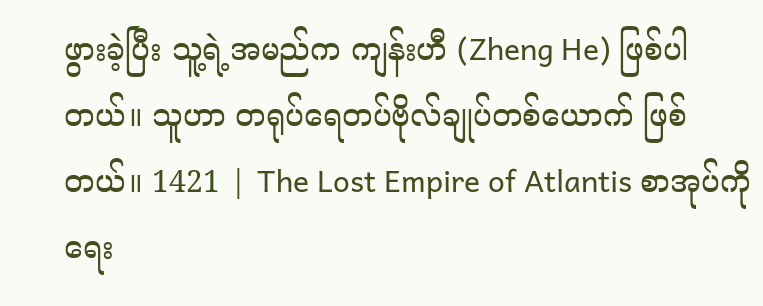ဖွားခဲ့ပြီး သူ့ရဲ့အမည်က ကျန်းဟီ (Zheng He) ဖြစ်ပါတယ်။ သူဟာ တရုပ်ရေတပ်ဗိုလ်ချုပ်တစ်ယောက် ဖြစ်တယ်။ 1421 | The Lost Empire of Atlantis စာအုပ်ကို ရေး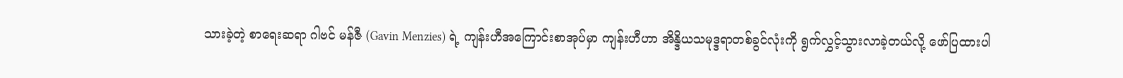သားခဲ့တဲ့ စာရေးဆရာ ဂါဗင် မန်ဇီ (Gavin Menzies) ရဲ့ ကျန်းဟီအကြောင်းစာအုပ်မှာ ကျန်းဟီဟာ အိန္ဒိယသမုဒ္ဒရာတစ်ခွင်လုံးကို ရွက်လွှင့်သွားလာခဲ့တယ်လို့ ဖော်ပြထားပါ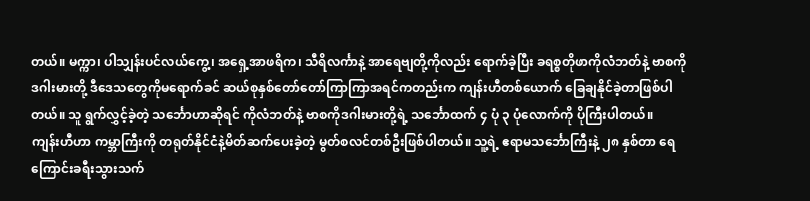တယ်။ မက္ကာ၊ ပါသျှန်းပင်လယ်ကွေ့၊ အရှေ့အာဖရိက၊ သီရိလင်္ကာနဲ့ အာရေဗျတို့ကိုလည်း ရောက်ခဲ့ပြီး ခရစ္စတိုဖာကိုလံဘတ်နဲ့ ဗာစကိုဒဂါးမားတို့ ဒီဒေသတွေကိုမရောက်ခင် ဆယ်စုနှစ်တော်တော်ကြာကြာအရင်ကတည်းက ကျန်းဟီတစ်ယောက် ခြေချနိုင်ခဲ့တာဖြစ်ပါတယ်။ သူ ရွက်လွှင့်ခဲ့တဲ့ သင်္ဘောဟာဆိုရင် ကိုလံဘတ်နဲ့ ဗာစကိုဒဂါးမားတို့ရဲ့ သင်္ဘောထက် ၄ ပုံ ၃ ပုံလောက်ကို ပိုကြီးပါတယ်။
ကျန်းဟီဟာ ကမ္ဘာကြီးကို တရုတ်နိုင်ငံနဲ့မိတ်ဆက်ပေးခဲ့တဲ့ မွတ်စလင်တစ်ဦးဖြစ်ပါတယ်။ သူ့ရဲ့ ဧရာမသင်္ဘောကြီးနဲ့ ၂၈ နှစ်တာ ရေကြောင်းခရီးသွားသက်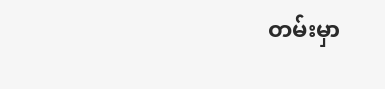တမ်းမှာ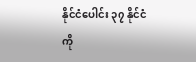နိုင်ငံပေါင်း ၃၇ နိုင်ငံကို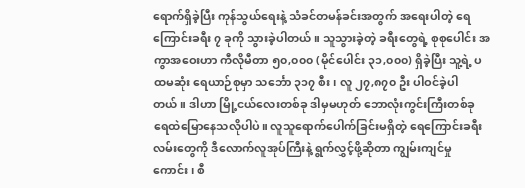ရောက်ရှိခဲ့ပြီး ကုန်သွယ်ရေးနဲ့ သံခင်တမန်ခင်းအတွက် အရေးပါတဲ့ ရေကြောင်းခရီး ၇ ခုကို သွားခဲ့ပါတယ်။ သူသွားခဲ့တဲ့ ခရီးတွေရဲ့ စုစုပေါင်း အကွာအဝေးဟာ ကီလိုမီတာ ၅၀,၀၀၀ (မိုင်ပေါင်း ၃၁,၀၀၀) ရှိခဲ့ပြီး သူ့ရဲ့ ပထမဆုံး ရေယာဉ်စုမှာ သင်္ဘော ၃၁၇ စီး၊ လူ ၂၇,၈၇၀ ဦး ပါဝင်ခဲ့ပါတယ်။ ဒါဟာ မြို့ငယ်လေးတစ်ခု ဒါမှမဟုတ် ဘောလုံးကွင်းကြီးတစ်ခု ရေထဲမြောနေသလိုပါပဲ။ လူသူရောက်ပေါက်ခြင်းမရှိတဲ့ ရေကြောင်းခရီးလမ်းတွေကို ဒီလောက်လူအုပ်ကြီးနဲ့ ရွက်လွှင့်ဖို့ဆိုတာ ကျွမ်းကျင်မှုကောင်း၊ စီ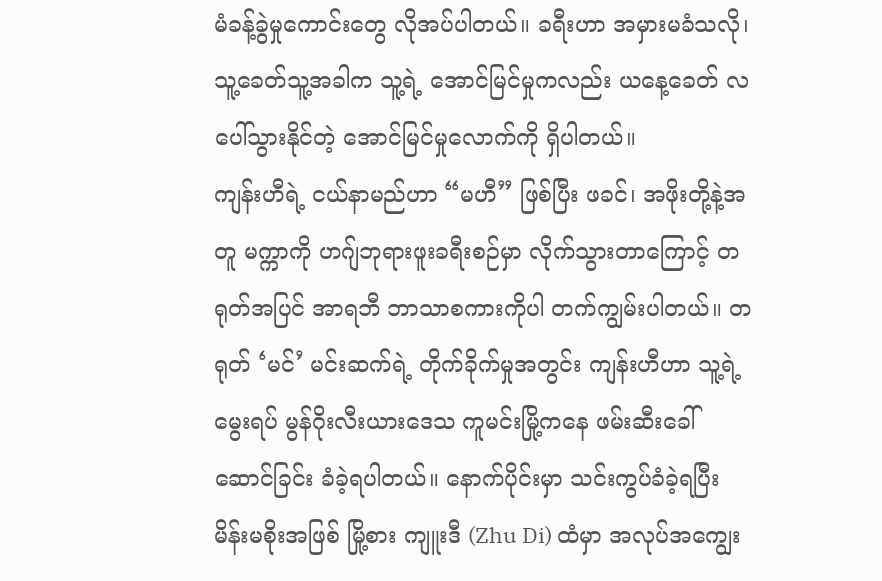မံခန့်ခွဲမှုကောင်းတွေ လိုအပ်ပါတယ်။ ခရီးဟာ အမှားမခံသလို၊ သူ့ခေတ်သူ့အခါက သူ့ရဲ့ အောင်မြင်မှုကလည်း ယနေ့ခေတ် လပေါ်သွားနိုင်တဲ့ အောင်မြင်မှုလောက်ကို ရှိပါတယ်။
ကျန်းဟီရဲ့ ငယ်နာမည်ဟာ “မဟီ” ဖြစ်ပြီး ဖခင်၊ အဖိုးတို့နဲ့အတူ မက္ကာကို ဟဂျ်ဘုရားဖူးခရီးစဉ်မှာ လိုက်သွားတာကြောင့် တရုတ်အပြင် အာရဘီ ဘာသာစကားကိုပါ တက်ကျွမ်းပါတယ်။ တရုတ် ‘မင်’ မင်းဆက်ရဲ့ တိုက်ခိုက်မှုအတွင်း ကျန်းဟီဟာ သူ့ရဲ့ မွေးရပ် မွန်ဂိုးလီးယားဒေသ ကူမင်းမြို့ကနေ ဖမ်းဆီးခေါ်ဆောင်ခြင်း ခံခဲ့ရပါတယ်။ နောက်ပိုင်းမှာ သင်းကွပ်ခံခဲ့ရပြီး မိန်းမစိုးအဖြစ် မြို့စား ကျူးဒီ (Zhu Di) ထံမှာ အလုပ်အကျွေး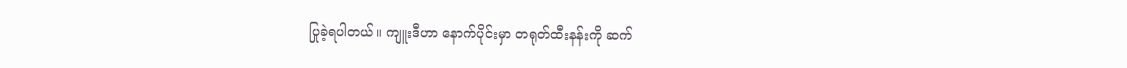ပြုခဲ့ရပါတယ်။ ကျူးဒီဟာ နောက်ပိုင်းမှာ တရုတ်ထီးနန်းကို ဆက်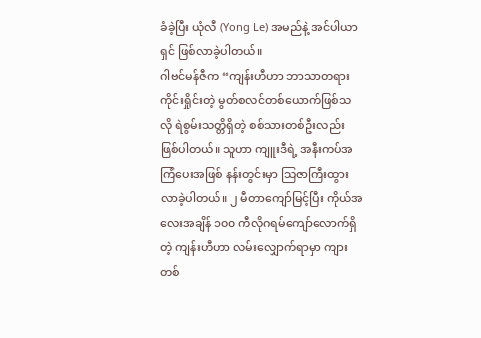ခံခဲ့ပြီး ယုံလီ (Yong Le) အမည်နဲ့ အင်ပါယာရှင် ဖြစ်လာခဲ့ပါတယ်။
ဂါဗင်မန်ဇီက “ကျန်းဟီဟာ ဘာသာတရားကိုင်းရှိုင်းတဲ့ မွတ်စလင်တစ်ယောက်ဖြစ်သလို ရဲစွမ်းသတ္တိရှိတဲ့ စစ်သားတစ်ဦးလည်း ဖြစ်ပါတယ်။ သူဟာ ကျူးဒီရဲ့ အနီးကပ်အကြံပေးအဖြစ် နန်းတွင်းမှာ သြဇာကြီးထွားလာခဲ့ပါတယ်။ ၂ မီတာကျော်မြင့်ပြီး ကိုယ်အလေးအချိန် ၁၀၀ ကီလိုဂရမ်ကျော်လောက်ရှိတဲ့ ကျန်းဟီဟာ လမ်းလျှောက်ရာမှာ ကျားတစ်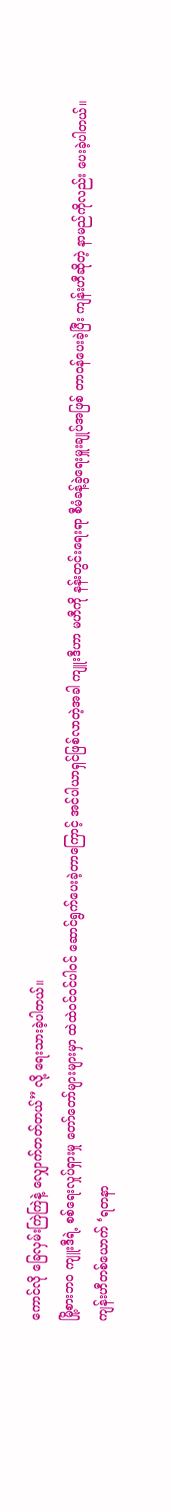ကောင်လို ခြေလှမ်းကြဲကြဲနဲ့ လျှောက်တတ်တယ်” လို့ ရေးသားခဲ့ပါတယ်။
မြို့စားဘ၀ ကျူးဒီရဲ့ စစ်ရေးလှုပ်ရှားမှု တော်တော်များများမှာ ထဲထဲဝင်ဝင်ပါဝင် ဆောင်ရွက်ပေးခဲ့တာကြောင့် အင်ပါယာရှင်ဖြစ်လာတဲ့အခါ ကျူးဒီဟာ မဟီကို နန်းတွင်းရေးရာ စီမံခန့်ခွဲရေးမှူးချုပ်အဖြစ် တာဝန်ပေးခဲ့ပြီး ကျန်းဟီဆိုတဲ့ နာမည်ကိုလည်း ပေးခဲ့ပါတယ်။
ကျန်းဟီတစ်ယောက် ‘ရတနာ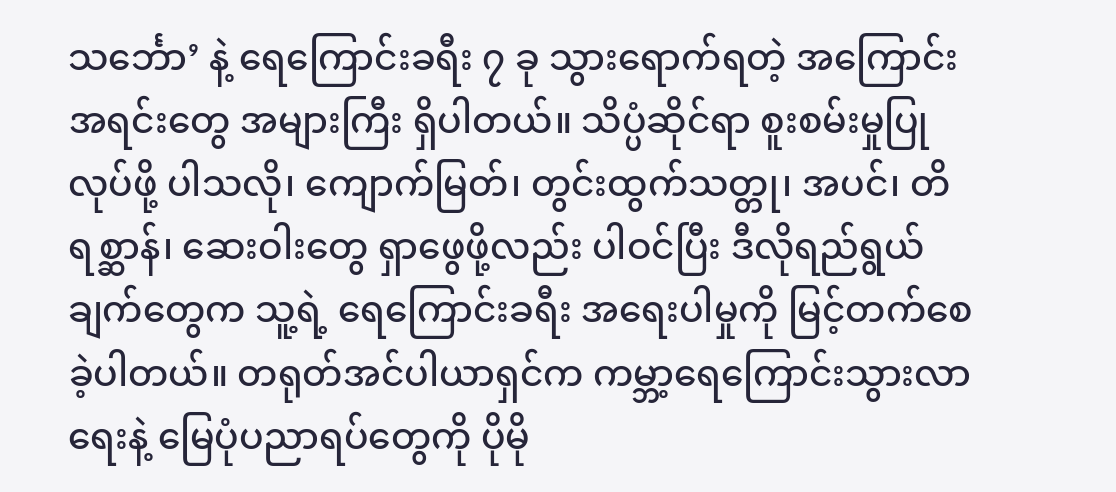သင်္ဘော’ နဲ့ ရေကြောင်းခရီး ၇ ခု သွားရောက်ရတဲ့ အကြောင်းအရင်းတွေ အများကြီး ရှိပါတယ်။ သိပ္ပံဆိုင်ရာ စူးစမ်းမှုပြုလုပ်ဖို့ ပါသလို၊ ကျောက်မြတ်၊ တွင်းထွက်သတ္တု၊ အပင်၊ တိရစ္ဆာန်၊ ဆေးဝါးတွေ ရှာဖွေဖို့လည်း ပါဝင်ပြီး ဒီလိုရည်ရွယ်ချက်တွေက သူ့ရဲ့ ရေကြောင်းခရီး အရေးပါမှုကို မြင့်တက်စေခဲ့ပါတယ်။ တရုတ်အင်ပါယာရှင်က ကမ္ဘာ့ရေကြောင်းသွားလာရေးနဲ့ မြေပုံပညာရပ်တွေကို ပိုမို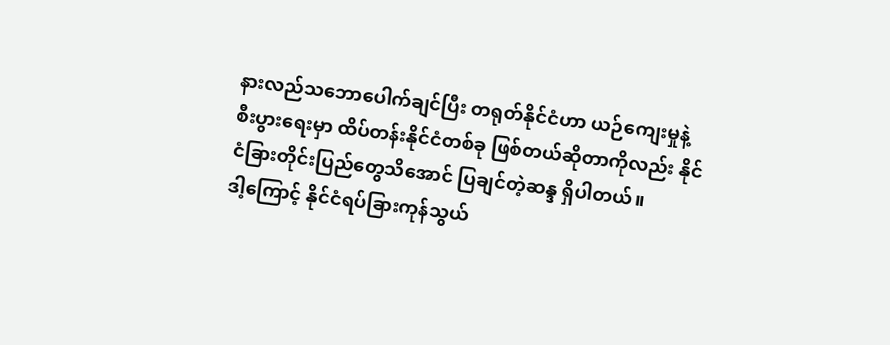နားလည်သဘောပေါက်ချင်ပြီး တရုတ်နိုင်ငံဟာ ယဉ်ကျေးမှုနဲ့ စီးပွားရေးမှာ ထိပ်တန်းနိုင်ငံတစ်ခု ဖြစ်တယ်ဆိုတာကိုလည်း နိုင်ငံခြားတိုင်းပြည်တွေသိအောင် ပြချင်တဲ့ဆန္ဒ ရှိပါတယ်။
ဒါ့ကြောင့် နိုင်ငံရပ်ခြားကုန်သွယ်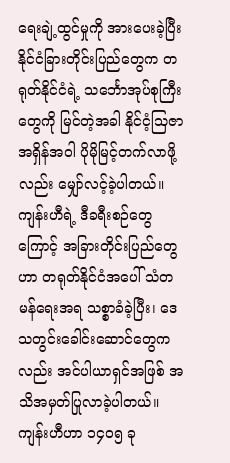ရေးချဲ့ထွင်မှုကို အားပေးခဲ့ပြီး နိုင်ငံခြားတိုင်းပြည်တွေက တရုတ်နိုင်ငံရဲ့ သင်္ဘောအုပ်စုကြီးတွေကို မြင်တဲ့အခါ နိုင်ငံ့သြဇာအရှိန်အဝါ ပိုမိုမြင့်တက်လာဖို့လည်း မျှော်လင့်ခဲ့ပါတယ်။ ကျန်းဟီရဲ့ ဒီခရီးစဉ်တွေကြောင့် အခြားတိုင်းပြည်တွေဟာ တရုတ်နိုင်ငံအပေါ် သံတမန်ရေးအရ သစ္စာခံခဲ့ပြီး၊ ဒေသတွင်းခေါင်းဆောင်တွေကလည်း အင်ပါယာရှင်အဖြစ် အသိအမှတ်ပြုလာခဲ့ပါတယ်။
ကျန်းဟီဟာ ၁၄၀၅ ခု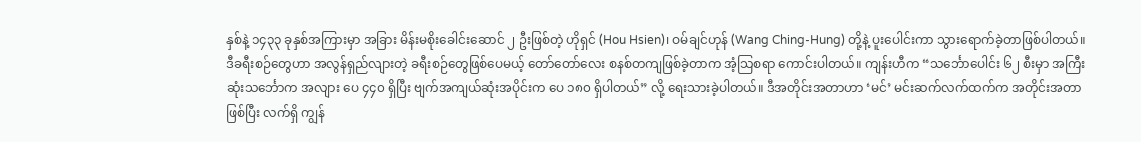နှစ်နဲ့ ၁၄၃၃ ခုနှစ်အကြားမှာ အခြား မိန်းမစိုးခေါင်းဆောင် ၂ ဦးဖြစ်တဲ့ ဟိုရှင် (Hou Hsien)၊ ဝမ်ချင်ဟုန် (Wang Ching-Hung) တို့နဲ့ ပူးပေါင်းကာ သွားရောက်ခဲ့တာဖြစ်ပါတယ်။
ဒီခရီးစဉ်တွေဟာ အလွန်ရှည်လျားတဲ့ ခရီးစဉ်တွေဖြစ်ပေမယ့် တော်တော်လေး စနစ်တကျဖြစ်ခဲ့တာက အံ့သြစရာ ကောင်းပါတယ်။ ကျန်းဟီက “သင်္ဘောပေါင်း ၆၂ စီးမှာ အကြီးဆုံးသင်္ဘောက အလျား ပေ ၄၄၀ ရှိပြီး ဗျက်အကျယ်ဆုံးအပိုင်းက ပေ ၁၈၀ ရှိပါတယ်” လို့ ရေးသားခဲ့ပါတယ်။ ဒီအတိုင်းအတာဟာ ‘မင်’ မင်းဆက်လက်ထက်က အတိုင်းအတာဖြစ်ပြီး လက်ရှိ ကျွန်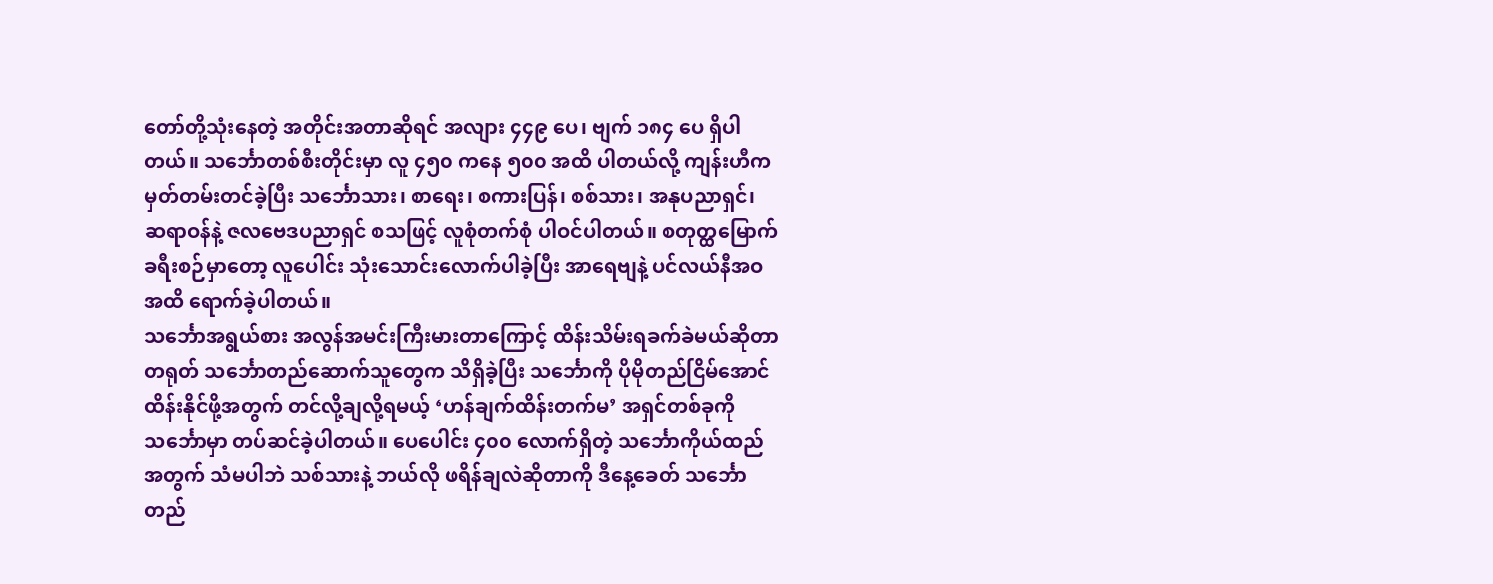တော်တို့သုံးနေတဲ့ အတိုင်းအတာဆိုရင် အလျား ၄၄၉ ပေ၊ ဗျက် ၁၈၄ ပေ ရှိပါတယ်။ သင်္ဘောတစ်စီးတိုင်းမှာ လူ ၄၅၀ ကနေ ၅၀၀ အထိ ပါတယ်လို့ ကျန်းဟီက မှတ်တမ်းတင်ခဲ့ပြီး သင်္ဘောသား၊ စာရေး၊ စကားပြန်၊ စစ်သား၊ အနုပညာရှင်၊ ဆရာဝန်နဲ့ ဇလဗေဒပညာရှင် စသဖြင့် လူစုံတက်စုံ ပါဝင်ပါတယ်။ စတုတ္ထမြောက်ခရီးစဉ်မှာတော့ လူပေါင်း သုံးသောင်းလောက်ပါခဲ့ပြီး အာရေဗျနဲ့ ပင်လယ်နီအဝအထိ ရောက်ခဲ့ပါတယ်။
သင်္ဘောအရွယ်စား အလွန်အမင်းကြီးမားတာကြောင့် ထိန်းသိမ်းရခက်ခဲမယ်ဆိုတာ တရုတ် သင်္ဘောတည်ဆောက်သူတွေက သိရှိခဲ့ပြီး သင်္ဘောကို ပိုမိုတည်ငြိမ်အောင် ထိန်းနိုင်ဖို့အတွက် တင်လို့ချလို့ရမယ့် ‘ဟန်ချက်ထိန်းတက်မ’ အရှင်တစ်ခုကို သင်္ဘောမှာ တပ်ဆင်ခဲ့ပါတယ်။ ပေပေါင်း ၄၀၀ လောက်ရှိတဲ့ သင်္ဘောကိုယ်ထည်အတွက် သံမပါဘဲ သစ်သားနဲ့ ဘယ်လို ဖရိန်ချလဲဆိုတာကို ဒီနေ့ခေတ် သင်္ဘောတည်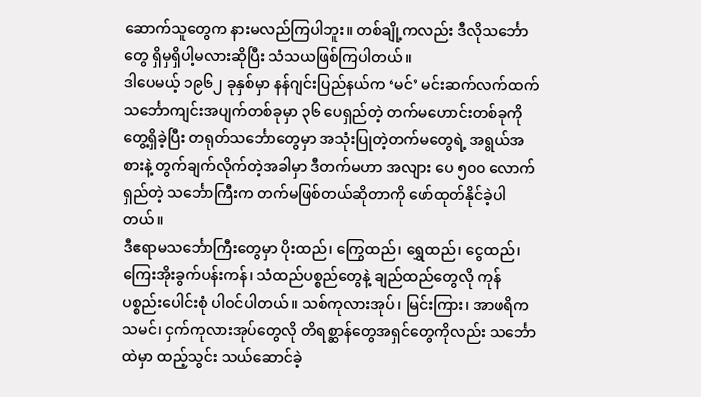ဆောက်သူတွေက နားမလည်ကြပါဘူး။ တစ်ချို့ကလည်း ဒီလိုသင်္ဘောတွေ ရှိမှရှိပါ့မလားဆိုပြီး သံသယဖြစ်ကြပါတယ်။
ဒါပေမယ့် ၁၉၆၂ ခုနှစ်မှာ နန်ဂျင်းပြည်နယ်က ‘မင်’ မင်းဆက်လက်ထက် သင်္ဘောကျင်းအပျက်တစ်ခုမှာ ၃၆ ပေရှည်တဲ့ တက်မဟောင်းတစ်ခုကို တွေ့ရှိခဲ့ပြီး တရုတ်သင်္ဘောတွေမှာ အသုံးပြုတဲ့တက်မတွေရဲ့ အရွယ်အစားနဲ့ တွက်ချက်လိုက်တဲ့အခါမှာ ဒီတက်မဟာ အလျား ပေ ၅၀၀ လောက်ရှည်တဲ့ သင်္ဘောကြီးက တက်မဖြစ်တယ်ဆိုတာကို ဖော်ထုတ်နိုင်ခဲ့ပါတယ်။
ဒီဧရာမသင်္ဘောကြီးတွေမှာ ပိုးထည်၊ ကြွေထည်၊ ရွှေထည်၊ ငွေထည်၊ ကြေးအိုးခွက်ပန်းကန်၊ သံထည်ပစ္စည်တွေနဲ့ ချည်ထည်တွေလို ကုန်ပစ္စည်းပေါင်းစုံ ပါဝင်ပါတယ်။ သစ်ကုလားအုပ်၊ မြင်းကြား၊ အာဖရိကသမင်၊ ငှက်ကုလားအုပ်တွေလို တိရစ္ဆာန်တွေအရှင်တွေကိုလည်း သင်္ဘောထဲမှာ ထည့်သွင်း သယ်ဆောင်ခဲ့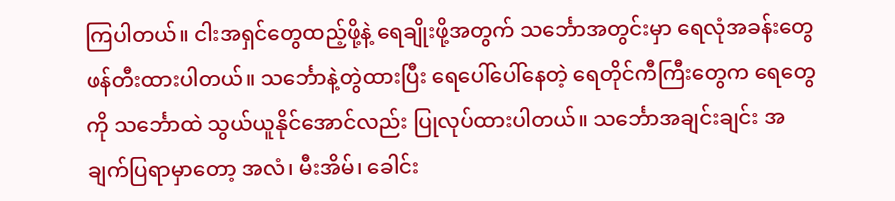ကြပါတယ်။ ငါးအရှင်တွေထည့်ဖို့နဲ့ ရေချိုးဖို့အတွက် သင်္ဘောအတွင်းမှာ ရေလုံအခန်းတွေ ဖန်တီးထားပါတယ်။ သင်္ဘောနဲ့တွဲထားပြီး ရေပေါ်ပေါ်နေတဲ့ ရေတိုင်ကီကြီးတွေက ရေတွေကို သင်္ဘောထဲ သွယ်ယူနိုင်အောင်လည်း ပြုလုပ်ထားပါတယ်။ သင်္ဘောအချင်းချင်း အချက်ပြရာမှာတော့ အလံ၊ မီးအိမ်၊ ခေါင်း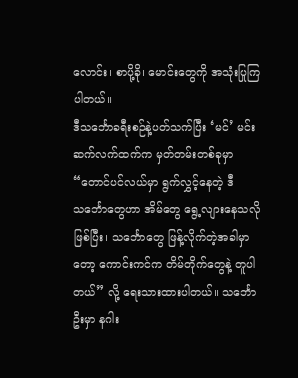လောင်း၊ စာပို့ခို၊ မောင်းတွေကို အသုံးပြုကြပါတယ်။
ဒီသင်္ဘောခရီးစဉ်နဲ့ပတ်သက်ပြီး ‘မင်’ မင်းဆက်လက်ထက်က မှတ်တမ်းတစ်ခုမှာ “တောင်ပင်လယ်မှာ ရွက်လွှင့်နေတဲ့ ဒီသင်္ဘောတွေဟာ အိမ်တွေ ရွေ့လျားနေသလို ဖြစ်ပြီး၊ သင်္ဘောတွေ ဖြန့်လိုက်တဲ့အခါမှာတော့ ကောင်းကင်က တိမ်တိုက်တွေနဲ့ တူပါတယ်” လို့ ရေးသားထားပါတယ်။ သင်္ဘောဦးမှာ နဂါး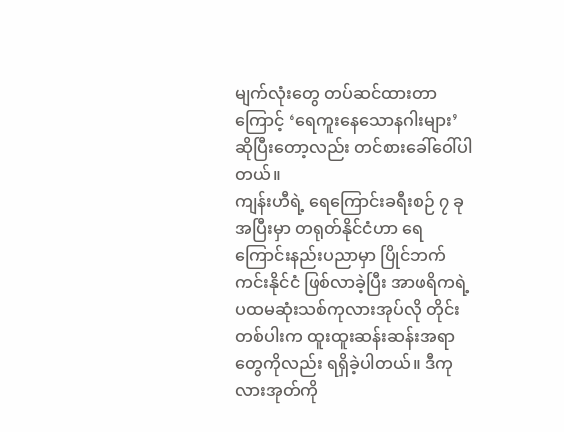မျက်လုံးတွေ တပ်ဆင်ထားတာကြောင့် ‘ရေကူးနေသောနဂါးများ’ ဆိုပြီးတော့လည်း တင်စားခေါ်ဝေါ်ပါတယ်။
ကျန်းဟီရဲ့ ရေကြောင်းခရီးစဉ် ၇ ခုအပြီးမှာ တရုတ်နိုင်ငံဟာ ရေကြောင်းနည်းပညာမှာ ပြိုင်ဘက်ကင်းနိုင်ငံ ဖြစ်လာခဲ့ပြီး အာဖရိကရဲ့ ပထမဆုံးသစ်ကုလားအုပ်လို တိုင်းတစ်ပါးက ထူးထူးဆန်းဆန်းအရာတွေကိုလည်း ရရှိခဲ့ပါတယ်။ ဒီကုလားအုတ်ကို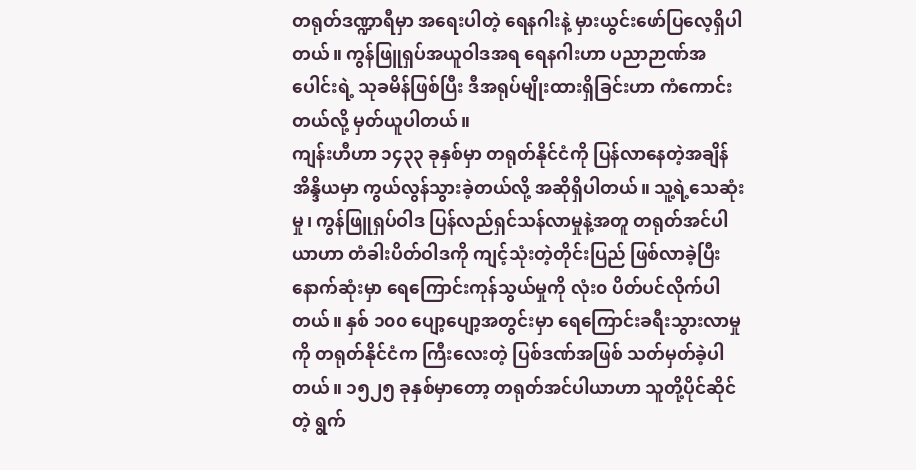တရုတ်ဒဏ္ဍာရီမှာ အရေးပါတဲ့ ရေနဂါးနဲ့ မှားယွင်းဖော်ပြလေ့ရှိပါတယ်။ ကွန်ဖြူရှပ်အယူဝါဒအရ ရေနဂါးဟာ ပညာဉာဏ်အပေါင်းရဲ့ သုခမိန်ဖြစ်ပြီး ဒီအရုပ်မျိုးထားရှိခြင်းဟာ ကံကောင်းတယ်လို့ မှတ်ယူပါတယ်။
ကျန်းဟီဟာ ၁၄၃၃ ခုနှစ်မှာ တရုတ်နိုင်ငံကို ပြန်လာနေတဲ့အချိန် အိန္ဒိယမှာ ကွယ်လွန်သွားခဲ့တယ်လို့ အဆိုရှိပါတယ်။ သူ့ရဲ့သေဆုံးမှု၊ ကွန်ဖြူရှပ်ဝါဒ ပြန်လည်ရှင်သန်လာမှုနဲ့အတူ တရုတ်အင်ပါယာဟာ တံခါးပိတ်ဝါဒကို ကျင့်သုံးတဲ့တိုင်းပြည် ဖြစ်လာခဲ့ပြီး နောက်ဆုံးမှာ ရေကြောင်းကုန်သွယ်မှုကို လုံး၀ ပိတ်ပင်လိုက်ပါတယ်။ နှစ် ၁၀၀ ပျော့ပျော့အတွင်းမှာ ရေကြောင်းခရီးသွားလာမှုကို တရုတ်နိုင်ငံက ကြီးလေးတဲ့ ပြစ်ဒဏ်အဖြစ် သတ်မှတ်ခဲ့ပါတယ်။ ၁၅၂၅ ခုနှစ်မှာတော့ တရုတ်အင်ပါယာဟာ သူတို့ပိုင်ဆိုင်တဲ့ ရွက်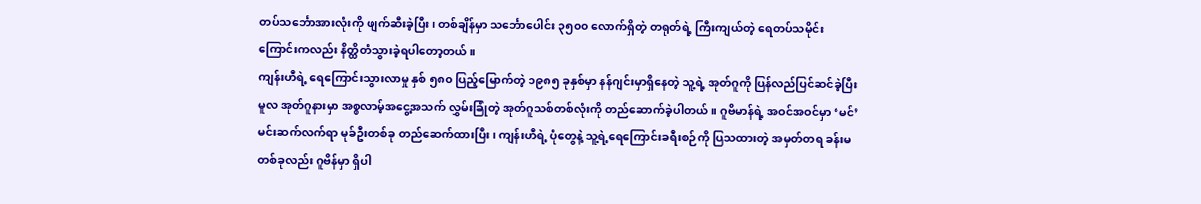တပ်သင်္ဘောအားလုံးကို ဖျက်ဆီးခဲ့ပြီး၊ တစ်ချိန်မှာ သင်္ဘောပေါင်း ၃၅၀၀ လောက်ရှိတဲ့ တရုတ်ရဲ့ ကြီးကျယ်တဲ့ ရေတပ်သမိုင်းကြောင်းကလည်း နိတ္ထိတံသွားခဲ့ရပါတော့တယ်။
ကျန်းဟီရဲ့ ရေကြောင်းသွားလာမှု နှစ် ၅၈၀ ပြည့်မြောက်တဲ့ ၁၉၈၅ ခုနှစ်မှာ နန်ဂျင်းမှာရှိနေတဲ့ သူ့ရဲ့ အုတ်ဂူကို ပြန်လည်ပြင်ဆင်ခဲ့ပြီး မူလ အုတ်ဂူနားမှာ အစ္စလာမ့်အငွေ့အသက် လွှမ်းခြုံတဲ့ အုတ်ဂူသစ်တစ်လုံးကို တည်ဆောက်ခဲ့ပါတယ်။ ဂူဗိမာန်ရဲ့ အဝင်အဝင်မှာ ‘မင်’ မင်းဆက်လက်ရာ မုခ်ဦးတစ်ခု တည်ဆေက်ထားပြီး၊ ကျန်းဟီရဲ့ ပုံတွေနဲ့ သူ့ရဲ့ရေကြောင်းခရီးစဉ်ကို ပြသထားတဲ့ အမှတ်တရ ခန်းမတစ်ခုလည်း ဂူဗိန်မှာ ရှိပါ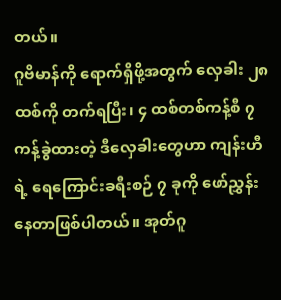တယ်။
ဂူဗိမာန်ကို ရောက်ရှိဖို့အတွက် လှေခါး ၂၈ ထစ်ကို တက်ရပြီး၊ ၄ ထစ်တစ်ကန့်စီ ၇ ကန့်ခွဲထားတဲ့ ဒီလှေခါးတွေဟာ ကျန်းဟီရဲ့ ရေကြောင်းခရီးစဉ် ၇ ခုကို ဖော်ညွှန်းနေတာဖြစ်ပါတယ်။ အုတ်ဂူ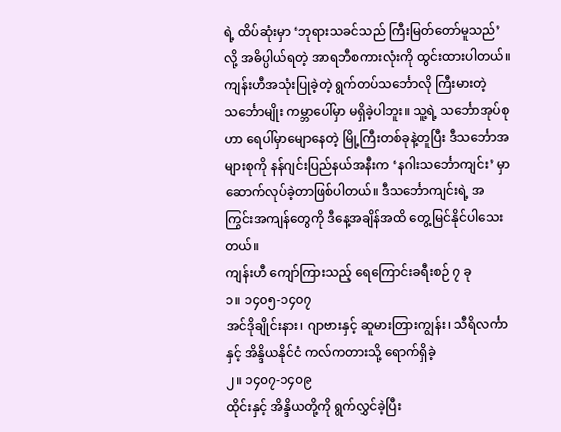ရဲ့ ထိပ်ဆုံးမှာ ‘ဘုရားသခင်သည် ကြီးမြတ်တော်မူသည်’ လို့ အဓိပ္ပါယ်ရတဲ့ အာရဘီစကားလုံးကို ထွင်းထားပါတယ်။
ကျန်းဟီအသုံးပြုခဲ့တဲ့ ရွက်တပ်သင်္ဘောလို ကြီးမားတဲ့သင်္ဘောမျိုး ကမ္ဘာပေါ်မှာ မရှိခဲ့ပါဘူး။ သူ့ရဲ့ သင်္ဘောအုပ်စုဟာ ရေပါ်မှာမျောနေတဲ့ မြို့ကြီးတစ်ခုနဲ့တူပြီး ဒီသင်္ဘောအများစုကို နန်ဂျင်းပြည်နယ်အနီးက ‘နဂါးသင်္ဘောကျင်း’ မှာ ဆောက်လုပ်ခဲ့တာဖြစ်ပါတယ်။ ဒီသင်္ဘောကျင်းရဲ့ အကြွင်းအကျန်တွေကို ဒီနေ့အချိန်အထိ တွေ့မြင်နိုင်ပါသေးတယ်။
ကျန်းဟီ ကျော်ကြားသည့် ရေကြောင်းခရီးစဉ် ၇ ခု
၁။ ၁၄၀၅-၁၄၀၇
အင်ဒိုချိုင်းနား၊ ဂျာဗားနှင့် ဆူမားတြားကျွန်း၊ သီရိလင်္ကာနှင့် အိန္ဒိယနိုင်ငံ ကလ်ကတားသို့ ရောက်ရှိခဲ့
၂။ ၁၄၀၇-၁၄၀၉
ထိုင်းနှင့် အိန္ဒိယတို့ကို ရွက်လွှင်ခဲ့ပြီး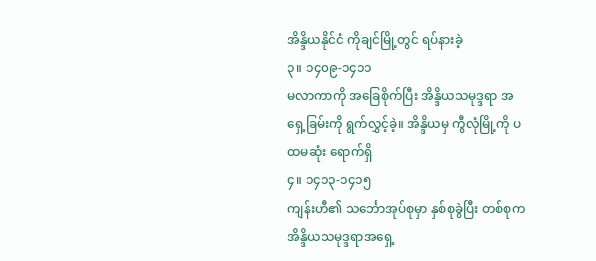အိန္ဒိယနိုင်ငံ ကိုချင်မြို့တွင် ရပ်နားခဲ့
၃။ ၁၄၀၉-၁၄၁၁
မလာကာကို အခြေစိုက်ပြီး အိန္ဒိယသမုဒ္ဒရာ အရှေ့ခြမ်းကို ရွက်လွှင့်ခဲ့။ အိန္ဒိယမှ ကွီလုံမြို့ကို ပထမဆုံး ရောက်ရှိ
၄။ ၁၄၁၃-၁၄၁၅
ကျန်းဟီ၏ သင်္ဘောအုပ်စုမှာ နှစ်စုခွဲပြီး တစ်စုက အိန္ဒိယသမုဒ္ဒရာအရှေ့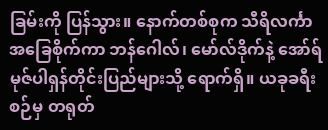ခြမ်းကို ပြန်သွား။ နောက်တစ်စုက သီရိလင်္ကာ အခြေစိုက်ကာ ဘန်ဂေါလ်၊ မော်လ်ဒိုက်နဲ့ အော်ရ်မုဇ်ပါရှန်တိုင်းပြည်များသို့ ရောက်ရှိ။ ယခုခရီးစဉ်မှ တရုတ်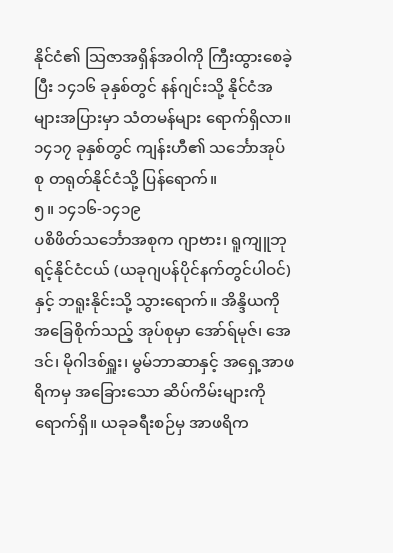နိုင်ငံ၏ သြဇာအရှိန်အဝါကို ကြီးထွားစေခဲ့ပြီး ၁၄၁၆ ခုနှစ်တွင် နန်ဂျင်းသို့ နိုင်ငံအများအပြားမှာ သံတမန်များ ရောက်ရှိလာ။ ၁၄၁၇ ခုနှစ်တွင် ကျန်းဟီ၏ သင်္ဘောအုပ်စု တရုတ်နိုင်ငံသို့ ပြန်ရောက်။
၅။ ၁၄၁၆-၁၄၁၉
ပစိဖိတ်သင်္ဘောအစုက ဂျာဗား၊ ရူကျူဘုရင့်နိုင်ငံငယ် (ယခုဂျပန်ပိုင်နက်တွင်ပါဝင်) နှင့် ဘရူးနိုင်းသို့ သွားရောက်။ အိန္ဒိယကိုအခြေစိုက်သည့် အုပ်စုမှာ အော်ရ်မုဇ်၊ အေဒင်၊ မိုဂါဒစ်ရှူး၊ မွမ်ဘာဆာနှင့် အရှေ့အာဖရိကမှ အခြေားသော ဆိပ်ကိမ်းများကို ရောက်ရှိ။ ယခုခရီးစဉ်မှ အာဖရိက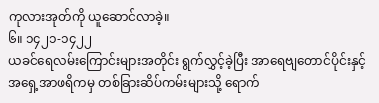ကုလားအုတ်ကို ယူဆောင်လာခဲ့။
၆။ ၁၄၂၁-၁၄၂၂
ယခင်ရေလမ်းကြောင်းများအတိုင်း ရွက်လွှင့်ခဲ့ပြီး အာရေဗျတောင်ပိုင်းနှင့် အရှေ့အာဖရိကမှ တစ်ခြားဆိပ်ကမ်းများသို့ ရောက်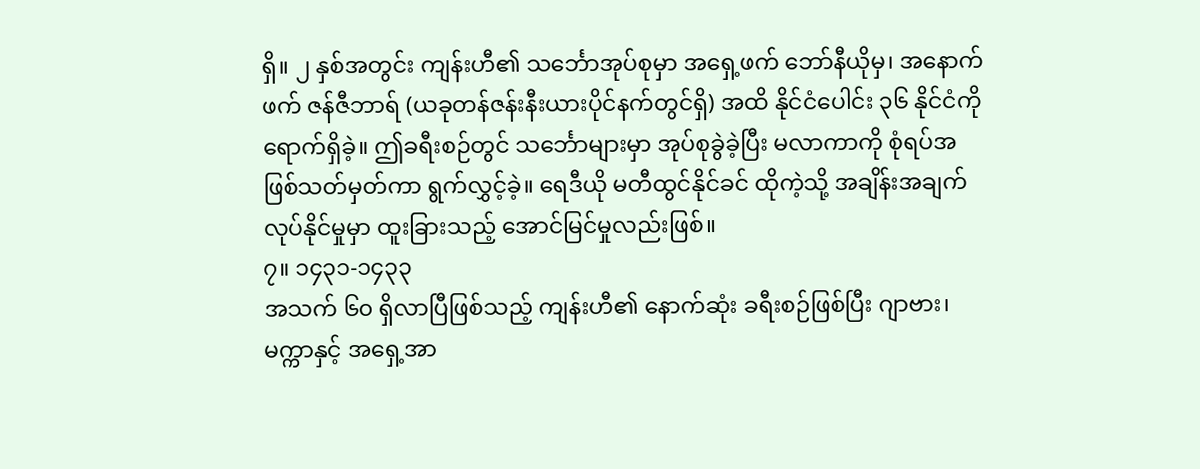ရှိ။ ၂ နှစ်အတွင်း ကျန်းဟီ၏ သင်္ဘောအုပ်စုမှာ အရှေ့ဖက် ဘော်နီယိုမှ၊ အနောက်ဖက် ဇန်ဇီဘာရ် (ယခုတန်ဇန်းနီးယားပိုင်နက်တွင်ရှိ) အထိ နိုင်ငံပေါင်း ၃၆ နိုင်ငံကို ရောက်ရှိခဲ့။ ဤခရီးစဉ်တွင် သင်္ဘောများမှာ အုပ်စုခွဲခဲ့ပြီး မလာကာကို စုံရပ်အဖြစ်သတ်မှတ်ကာ ရွက်လွှင့်ခဲ့။ ရေဒီယို မတီထွင်နိုင်ခင် ထိုကဲ့သို့ အချိန်းအချက်လုပ်နိုင်မှုမှာ ထူးခြားသည့် အောင်မြင်မှုလည်းဖြစ်။
၇။ ၁၄၃၁-၁၄၃၃
အသက် ၆၀ ရှိလာပြီဖြစ်သည့် ကျန်းဟီ၏ နောက်ဆုံး ခရီးစဉ်ဖြစ်ပြီး ဂျာဗား၊ မက္ကာနှင့် အရှေ့အာ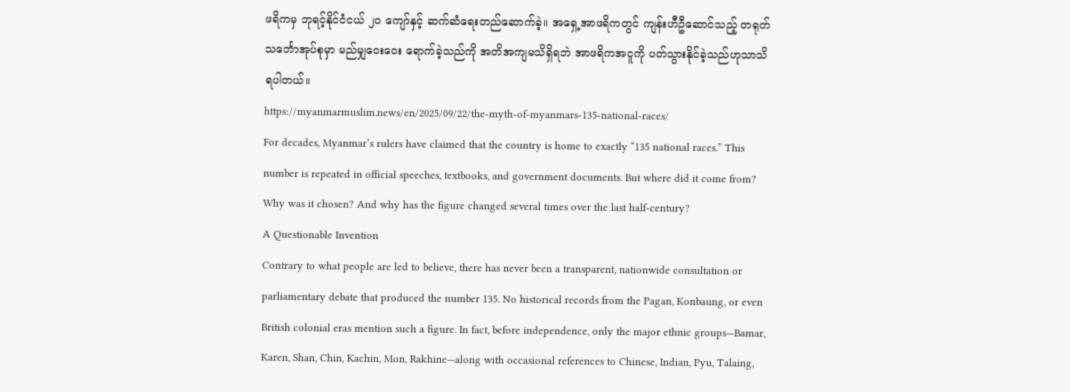ဖရိကမှ ဘုရင့်နိုင်ငံငယ် ၂၀ ကျော်နှင့် ဆက်ဆံရေးတည်ဆောက်ခဲ့။ အရှေ့အာဖရိကတွင် ကျန်းဟီဦဆောင်သည့် တရုတ်သင်္ဘောအုပ်စုမှာ မည်မျှဝေးဝေး ရောက်ခဲ့သည်ကို အတိအကျမသိရှိရဘဲ အာဖရိကအငူကို ပတ်သွားနိုင်ခဲ့သည်ဟုသာသိရပါတယ်။
https://myanmarmuslim.news/en/2025/09/22/the-myth-of-myanmars-135-national-races/
For decades, Myanmar’s rulers have claimed that the country is home to exactly “135 national races.” This number is repeated in official speeches, textbooks, and government documents. But where did it come from? Why was it chosen? And why has the figure changed several times over the last half-century?
A Questionable Invention
Contrary to what people are led to believe, there has never been a transparent, nationwide consultation or parliamentary debate that produced the number 135. No historical records from the Pagan, Konbaung, or even British colonial eras mention such a figure. In fact, before independence, only the major ethnic groups—Bamar, Karen, Shan, Chin, Kachin, Mon, Rakhine—along with occasional references to Chinese, Indian, Pyu, Talaing,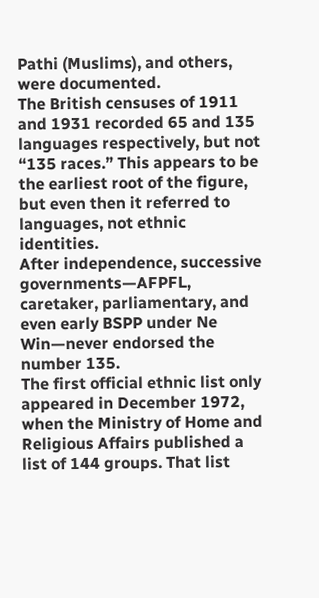Pathi (Muslims), and others, were documented.
The British censuses of 1911 and 1931 recorded 65 and 135 languages respectively, but not “135 races.” This appears to be the earliest root of the figure, but even then it referred to languages, not ethnic identities.
After independence, successive governments—AFPFL, caretaker, parliamentary, and even early BSPP under Ne Win—never endorsed the number 135.
The first official ethnic list only appeared in December 1972, when the Ministry of Home and Religious Affairs published a list of 144 groups. That list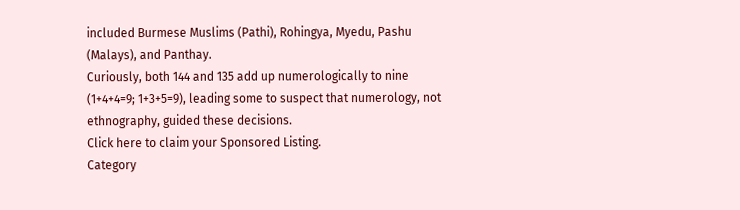included Burmese Muslims (Pathi), Rohingya, Myedu, Pashu (Malays), and Panthay.
Curiously, both 144 and 135 add up numerologically to nine (1+4+4=9; 1+3+5=9), leading some to suspect that numerology, not ethnography, guided these decisions.
Click here to claim your Sponsored Listing.
Category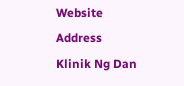Website
Address
Klinik Ng Dan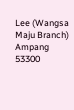Lee (Wangsa Maju Branch)
Ampang
53300